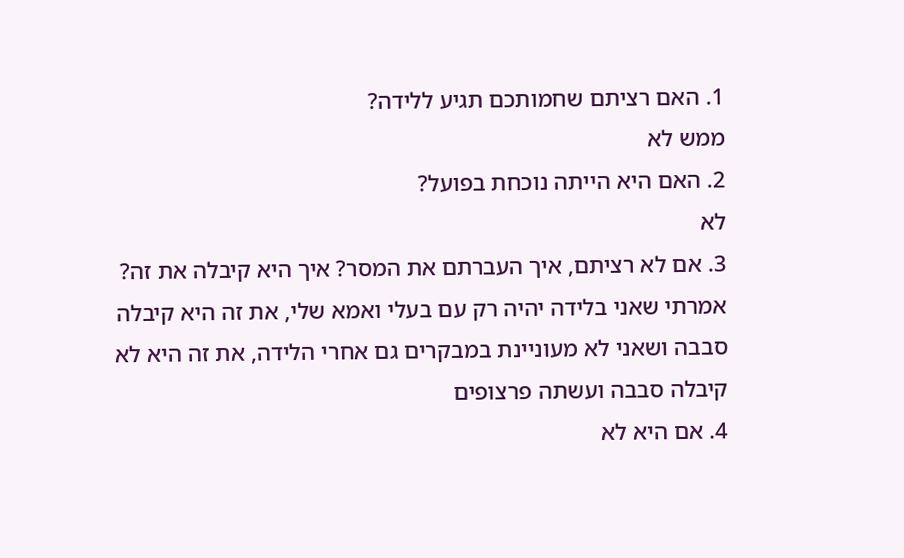1. האם רציתם שחמותכם תגיע ללידה?
ממש לא
2. האם היא הייתה נוכחת בפועל?
לא
3. אם לא רציתם, איך העברתם את המסר? איך היא קיבלה את זה?
אמרתי שאני בלידה יהיה רק עם בעלי ואמא שלי, את זה היא קיבלה סבבה ושאני לא מעוניינת במבקרים גם אחרי הלידה, את זה היא לא קיבלה סבבה ועשתה פרצופים
4. אם היא לא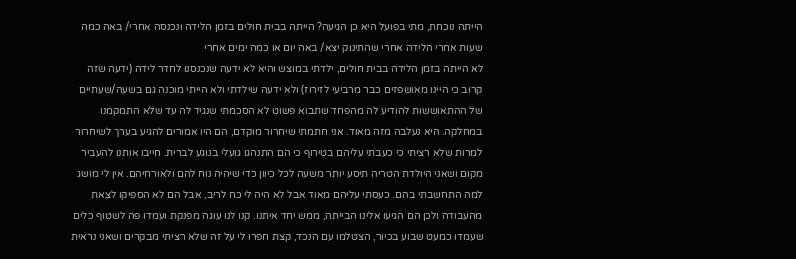הייתה נוכחת, מתי בפועל היא כן הגיעה? הייתה בבית חולים בזמן הלידה ונכנסה אחרי/ באה כמה שעות אחרי הלידה אחרי שהתינוק יצא/ באה יום או כמה ימים אחרי
לא הייתה בזמן הלידה בבית חולים, ילדתי במוצש והיא לא ידעה שנכנסנו לחדר לידה (ידעה שזה קרוב כי היינו מאושפזים כבר מרביעי לזירוז) ולא ידעה שילדתי ולא הייתי מוכנה גם בשעה/שעתיים של ההתאוששות להודיע לה מהפחד שתבוא פשוט לא הסכמתי שנגיד לה עד שלא התמקמנו במחלקה. היא נעלבה מזה מאוד. אני חתמתי שיחרור מוקדם, הם היו אמורים להגיע בערך לשיחרור למרות שלא רציתי כי כעבתי עליהם בטירוף כי הם התנהגו גועלי בנוגע לברית. חייבו אותנו להעביר מקום ושאני היולדת הטריה תיסע יותר משעה לכל כיוון כדי שיהיה נוח להם ולאורחיהם. אין לי מושג למה התחשבתי בהם. כעסתי עליהם מאוד אבל לא היה לי כח לריב, אבל הם לא הספיקו לצאת מהעבודה ולכן הם הגיעו אלינו הבייתה, ממש יחד איתנו. קנו לנו עוגה מפנקת ועמדו פה לשטוף כלים שעמדו כמעט שבוע בכיור, הצטלמו עם הנכד, קצת חפרו לי על זה שלא רציתי מבקרים ושאני נראית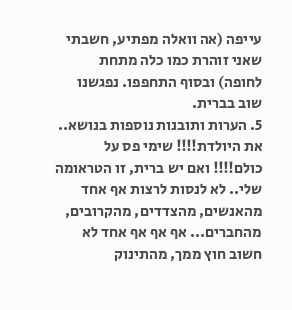עייפה (אה וואלה מפתיע, חשבתי שאני זוהרת כמו כלה מתחת לחופה) ובסוף התחפפו. נפגשנו שוב בברית.
5. הערות ותובנות נוספות בנושא..
את היולדת!!!! שימי פס על כולם!!!! ואם יש ברית, זו הטראומה שלי.. לא לנסות לרצות אף אחד מהאנשים, מהצדדים, מהקרובים, מהחברים... אף אף אף אחד לא חשוב חוץ ממך, מהתינוק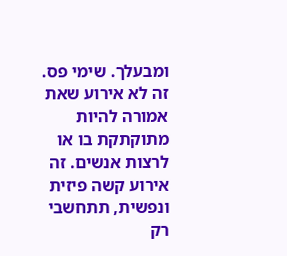ומבעלך. שימי פס. זה לא אירוע שאת אמורה להיות מתוקתקת בו או לרצות אנשים. זה אירוע קשה פיזית ונפשית, תתחשבי רק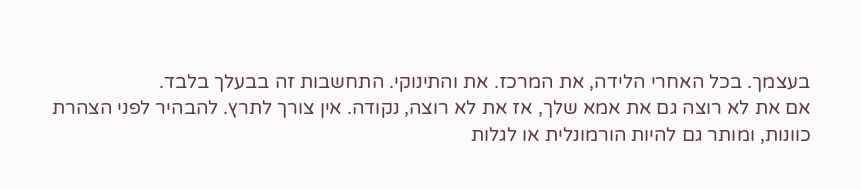בעצמך. בכל האחרי הלידה, את המרכז. את והתינוקי. התחשבות זה בבעלך בלבד.
אם את לא רוצה גם את אמא שלך, אז את לא רוצה, נקודה. אין צורך לתרץ. להבהיר לפני הצהרת כוונות, ומותר גם להיות הורמונלית או לגלות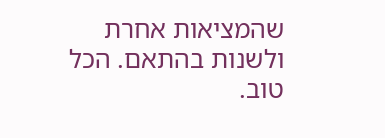שהמציאות אחרת ולשנות בהתאם. הכל טוב.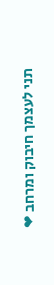תני לעצמך חיבוק ומרחב ❤